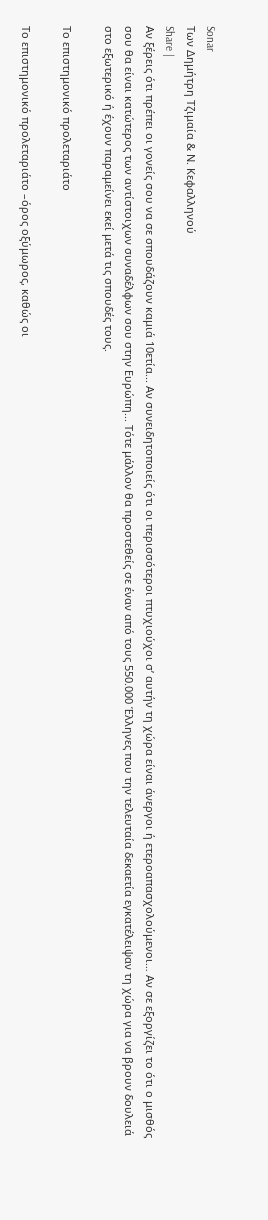Sonar
Των Δημήτρη Τζιμαία & Ν. Κεφαλληνού
Share |
Αν ξέρεις ότι πρέπει οι γονείς σου να σε σπουδάζουν καμιά 10ετία... Αν συνειδητοποιείς ότι οι περισσότεροι πτυχιούχοι σ’ αυτήν τη χώρα είναι άνεργοι ή ετεροαπασχολούμενοι… Αν σε εξοργίζει το ότι ο μισθός σου θα είναι κατώτερος των αντίστοιχων συναδέλφων σου στην Ευρώπη... Τότε μάλλον θα προστεθείς σε έναν από τους 550.000 Έλληνες που την τελευταία δεκαετία εγκατέλειψαν τη χώρα για να βρουν δουλειά στο εξωτερικό ή έχουν παραμείνει εκεί μετά τις σπουδές τους.

Το επιστημονικό προλεταριάτο

Το επιστημονικό προλεταριάτο –όρος οξύμωρος, καθώς οι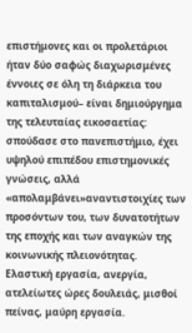επιστήμονες και οι προλετάριοι ήταν δύο σαφώς διαχωρισμένες έννοιες σε όλη τη διάρκεια του καπιταλισμού– είναι δημιούργημα της τελευταίας εικοσαετίας: σπούδασε στο πανεπιστήμιο, έχει υψηλού επιπέδου επιστημονικές γνώσεις, αλλά «απολαμβάνει»αναντιστοιχίες των προσόντων του, των δυνατοτήτων της εποχής και των αναγκών της κοινωνικής πλειονότητας. Ελαστική εργασία, ανεργία, ατελείωτες ώρες δουλειάς, μισθοί πείνας, μαύρη εργασία.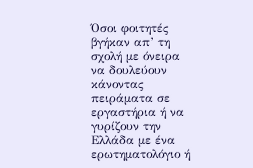Όσοι φοιτητές βγήκαν απ’ τη σχολή με όνειρα να δουλεύουν κάνοντας πειράματα σε εργαστήρια ή να γυρίζουν την Ελλάδα με ένα ερωτηματολόγιο ή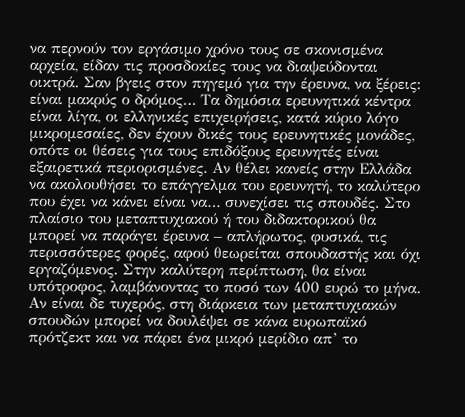να περνούν τον εργάσιμο χρόνο τους σε σκονισμένα αρχεία, είδαν τις προσδοκίες τους να διαψεύδονται οικτρά. Σαν βγεις στον πηγεμό για την έρευνα, να ξέρεις: είναι μακρύς ο δρόμος… Τα δημόσια ερευνητικά κέντρα είναι λίγα, οι ελληνικές επιχειρήσεις, κατά κύριο λόγο μικρομεσαίες, δεν έχουν δικές τους ερευνητικές μονάδες, οπότε οι θέσεις για τους επιδόξους ερευνητές είναι εξαιρετικά περιορισμένες. Αν θέλει κανείς στην Ελλάδα να ακολουθήσει το επάγγελμα του ερευνητή, το καλύτερο που έχει να κάνει είναι να… συνεχίσει τις σπουδές. Στο πλαίσιο του μεταπτυχιακού ή του διδακτορικού θα μπορεί να παράγει έρευνα – απλήρωτος, φυσικά, τις περισσότερες φορές, αφού θεωρείται σπουδαστής και όχι εργαζόμενος. Στην καλύτερη περίπτωση, θα είναι υπότροφος, λαμβάνοντας το ποσό των 400 ευρώ το μήνα. Αν είναι δε τυχερός, στη διάρκεια των μεταπτυχιακών σπουδών μπορεί να δουλέψει σε κάνα ευρωπαϊκό πρότζεκτ και να πάρει ένα μικρό μερίδιο απ’ το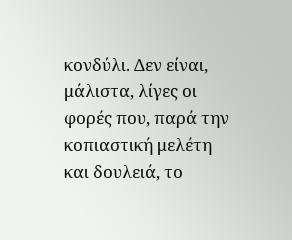κονδύλι. Δεν είναι, μάλιστα, λίγες οι φορές που, παρά την κοπιαστική μελέτη και δουλειά, το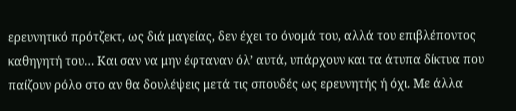ερευνητικό πρότζεκτ, ως διά μαγείας, δεν έχει το όνομά του, αλλά του επιβλέποντος καθηγητή του… Και σαν να μην έφταναν όλ’ αυτά, υπάρχουν και τα άτυπα δίκτυα που παίζουν ρόλο στο αν θα δουλέψεις μετά τις σπουδές ως ερευνητής ή όχι. Με άλλα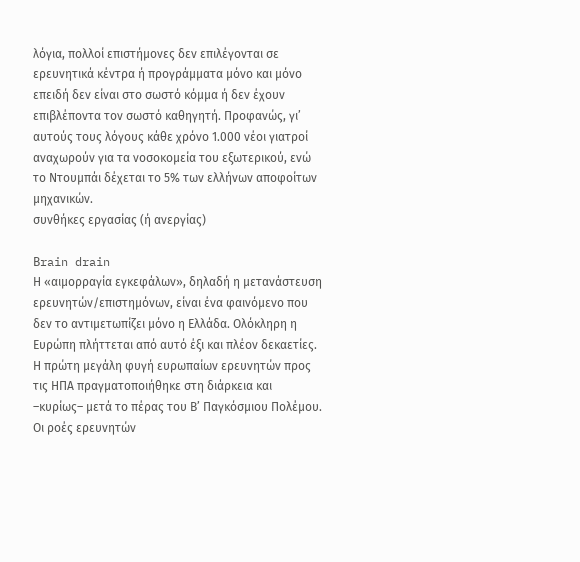λόγια, πολλοί επιστήμονες δεν επιλέγονται σε ερευνητικά κέντρα ή προγράμματα μόνο και μόνο επειδή δεν είναι στο σωστό κόμμα ή δεν έχουν επιβλέποντα τον σωστό καθηγητή. Προφανώς, γι’ αυτούς τους λόγους κάθε χρόνο 1.000 νέοι γιατροί αναχωρούν για τα νοσοκομεία του εξωτερικού, ενώ το Ντουμπάι δέχεται το 5% των ελλήνων αποφοίτων μηχανικών.
συνθήκες εργασίας (ή ανεργίας)

Βrain drain
Η «αιμορραγία εγκεφάλων», δηλαδή η μετανάστευση ερευνητών/επιστημόνων, είναι ένα φαινόμενο που δεν το αντιμετωπίζει μόνο η Ελλάδα. Ολόκληρη η Ευρώπη πλήττεται από αυτό έξι και πλέον δεκαετίες. Η πρώτη μεγάλη φυγή ευρωπαίων ερευνητών προς τις ΗΠΑ πραγματοποιήθηκε στη διάρκεια και –κυρίως– μετά το πέρας του Β’ Παγκόσμιου Πολέμου. Οι ροές ερευνητών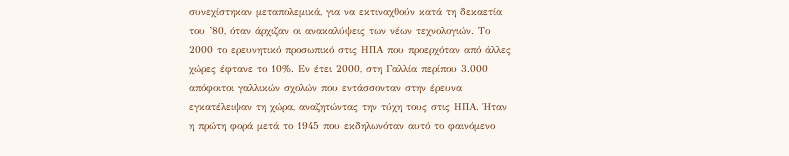συνεχίστηκαν μεταπολεμικά, για να εκτιναχθούν κατά τη δεκαετία του ’80, όταν άρχιζαν οι ανακαλύψεις των νέων τεχνολογιών. Το 2000 το ερευνητικό προσωπικό στις ΗΠΑ που προερχόταν από άλλες χώρες έφτανε το 10%. Εν έτει 2000, στη Γαλλία περίπου 3.000 απόφοιτοι γαλλικών σχολών που εντάσσονταν στην έρευνα εγκατέλειψαν τη χώρα, αναζητώντας την τύχη τους στις ΗΠΑ. Ήταν η πρώτη φορά μετά το 1945 που εκδηλωνόταν αυτό το φαινόμενο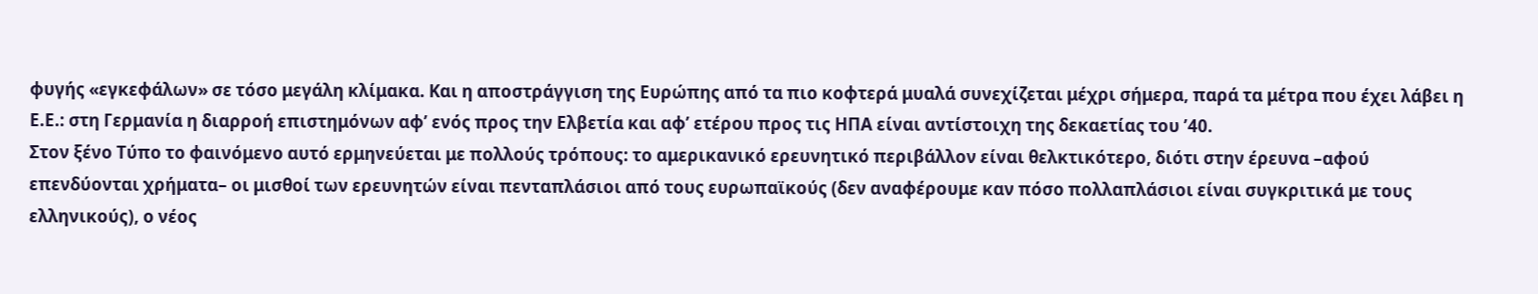φυγής «εγκεφάλων» σε τόσο μεγάλη κλίμακα. Και η αποστράγγιση της Ευρώπης από τα πιο κοφτερά μυαλά συνεχίζεται μέχρι σήμερα, παρά τα μέτρα που έχει λάβει η Ε.Ε.: στη Γερμανία η διαρροή επιστημόνων αφ’ ενός προς την Ελβετία και αφ’ ετέρου προς τις ΗΠΑ είναι αντίστοιχη της δεκαετίας του ’40.
Στον ξένο Τύπο το φαινόμενο αυτό ερμηνεύεται με πολλούς τρόπους: το αμερικανικό ερευνητικό περιβάλλον είναι θελκτικότερο, διότι στην έρευνα –αφού επενδύονται χρήματα– οι μισθοί των ερευνητών είναι πενταπλάσιοι από τους ευρωπαϊκούς (δεν αναφέρουμε καν πόσο πολλαπλάσιοι είναι συγκριτικά με τους ελληνικούς), ο νέος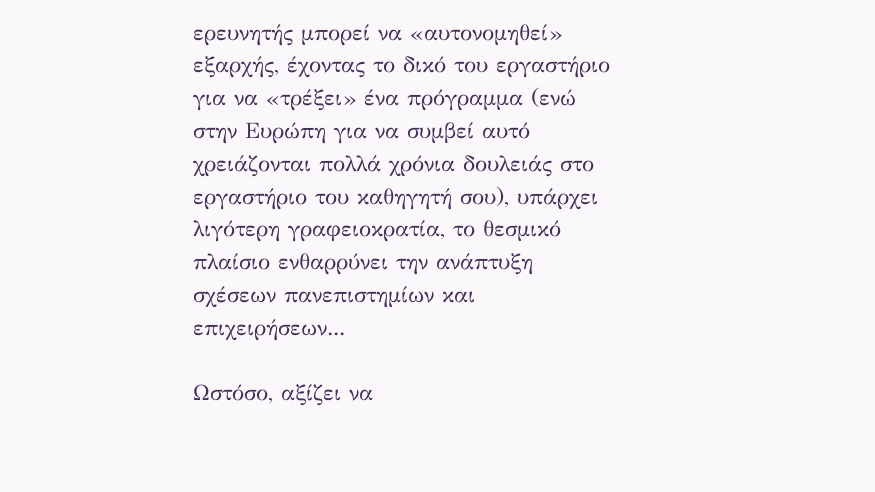ερευνητής μπορεί να «αυτονομηθεί» εξαρχής, έχοντας το δικό του εργαστήριο για να «τρέξει» ένα πρόγραμμα (ενώ στην Ευρώπη για να συμβεί αυτό χρειάζονται πολλά χρόνια δουλειάς στο εργαστήριο του καθηγητή σου), υπάρχει λιγότερη γραφειοκρατία, το θεσμικό πλαίσιο ενθαρρύνει την ανάπτυξη σχέσεων πανεπιστημίων και επιχειρήσεων...

Ωστόσο, αξίζει να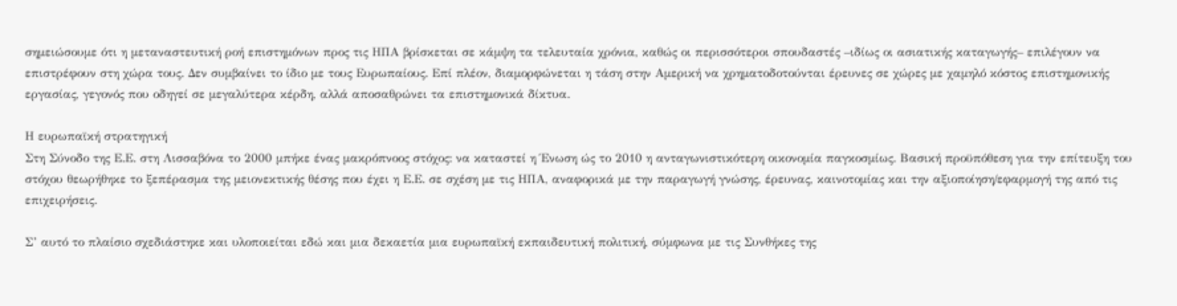σημειώσουμε ότι η μεταναστευτική ροή επιστημόνων προς τις ΗΠΑ βρίσκεται σε κάμψη τα τελευταία χρόνια, καθώς οι περισσότεροι σπουδαστές –ιδίως οι ασιατικής καταγωγής– επιλέγουν να επιστρέφουν στη χώρα τους. Δεν συμβαίνει το ίδιο με τους Ευρωπαίους. Επί πλέον, διαμορφώνεται η τάση στην Αμερική να χρηματοδοτούνται έρευνες σε χώρες με χαμηλό κόστος επιστημονικής εργασίας, γεγονός που οδηγεί σε μεγαλύτερα κέρδη, αλλά αποσαθρώνει τα επιστημονικά δίκτυα.

Η ευρωπαϊκή στρατηγική
Στη Σύνοδο της Ε.Ε. στη Λισσαβόνα το 2000 μπήκε ένας μακρόπνοος στόχος: να καταστεί η Ένωση ώς το 2010 η ανταγωνιστικότερη οικονομία παγκοσμίως. Βασική προϋπόθεση για την επίτευξη του στόχου θεωρήθηκε το ξεπέρασμα της μειονεκτικής θέσης που έχει η Ε.Ε. σε σχέση με τις ΗΠΑ, αναφορικά με την παραγωγή γνώσης, έρευνας, καινοτομίας και την αξιοποίηση/εφαρμογή της από τις επιχειρήσεις.

Σ’ αυτό το πλαίσιο σχεδιάστηκε και υλοποιείται εδώ και μια δεκαετία μια ευρωπαϊκή εκπαιδευτική πολιτική, σύμφωνα με τις Συνθήκες της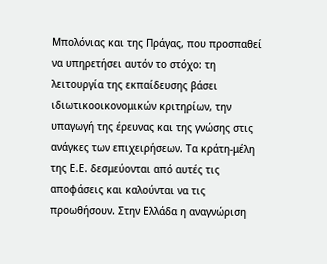Μπολόνιας και της Πράγας, που προσπαθεί να υπηρετήσει αυτόν το στόχο: τη λειτουργία της εκπαίδευσης βάσει ιδιωτικοοικονομικών κριτηρίων, την υπαγωγή της έρευνας και της γνώσης στις ανάγκες των επιχειρήσεων. Τα κράτη-μέλη της Ε.Ε. δεσμεύονται από αυτές τις αποφάσεις και καλούνται να τις προωθήσουν. Στην Ελλάδα η αναγνώριση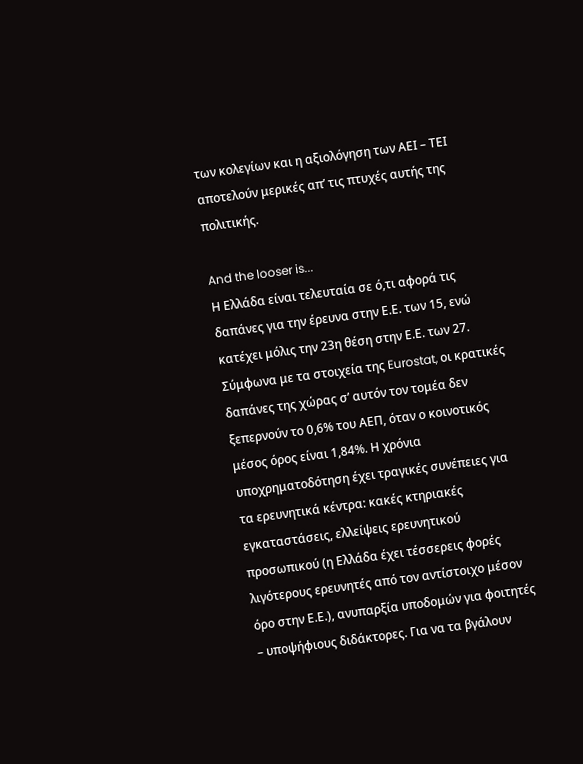των κολεγίων και η αξιολόγηση των ΑΕΙ – ΤΕΙ αποτελούν μερικές απ’ τις πτυχές αυτής της πολιτικής.

And the looser is...
Η Ελλάδα είναι τελευταία σε ό,τι αφορά τις δαπάνες για την έρευνα στην Ε.Ε. των 15, ενώ κατέχει μόλις την 23η θέση στην Ε.Ε. των 27. Σύμφωνα με τα στοιχεία της Eurostat, οι κρατικές δαπάνες της χώρας σ’ αυτόν τον τομέα δεν ξεπερνούν το 0,6% του ΑΕΠ, όταν ο κοινοτικός μέσος όρος είναι 1,84%. Η χρόνια υποχρηματοδότηση έχει τραγικές συνέπειες για τα ερευνητικά κέντρα: κακές κτηριακές εγκαταστάσεις, ελλείψεις ερευνητικού προσωπικού (η Ελλάδα έχει τέσσερεις φορές λιγότερους ερευνητές από τον αντίστοιχο μέσον όρο στην Ε.Ε.), ανυπαρξία υποδομών για φοιτητές – υποψήφιους διδάκτορες. Για να τα βγάλουν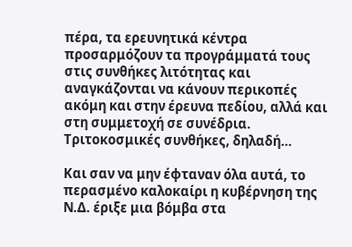πέρα, τα ερευνητικά κέντρα προσαρμόζουν τα προγράμματά τους στις συνθήκες λιτότητας και αναγκάζονται να κάνουν περικοπές ακόμη και στην έρευνα πεδίου, αλλά και στη συμμετοχή σε συνέδρια. Τριτοκοσμικές συνθήκες, δηλαδή…

Και σαν να μην έφταναν όλα αυτά, το περασμένο καλοκαίρι η κυβέρνηση της Ν.Δ. έριξε μια βόμβα στα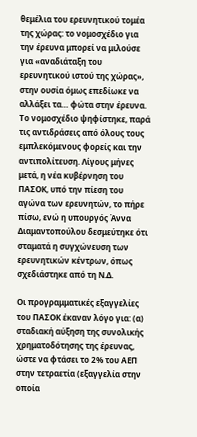θεμέλια του ερευνητικού τομέα της χώρας: το νομοσχέδιο για την έρευνα μπορεί να μιλούσε για «αναδιάταξη του ερευνητικού ιστού της χώρας», στην ουσία όμως επεδίωκε να αλλάξει τα… φώτα στην έρευνα. Το νομοσχέδιο ψηφίστηκε, παρά τις αντιδράσεις από όλους τους εμπλεκόμενους φορείς και την αντιπολίτευση. Λίγους μήνες μετά, η νέα κυβέρνηση του ΠΑΣΟΚ, υπό την πίεση του αγώνα των ερευνητών, το πήρε πίσω, ενώ η υπουργός Άννα Διαμαντοπούλου δεσμεύτηκε ότι σταματά η συγχώνευση των ερευνητικών κέντρων, όπως σχεδιάστηκε από τη Ν.Δ.

Οι προγραμματικές εξαγγελίες του ΠΑΣΟΚ έκαναν λόγο για: (α) σταδιακή αύξηση της συνολικής χρηματοδότησης της έρευνας, ώστε να φτάσει το 2% του ΑΕΠ στην τετραετία (εξαγγελία στην οποία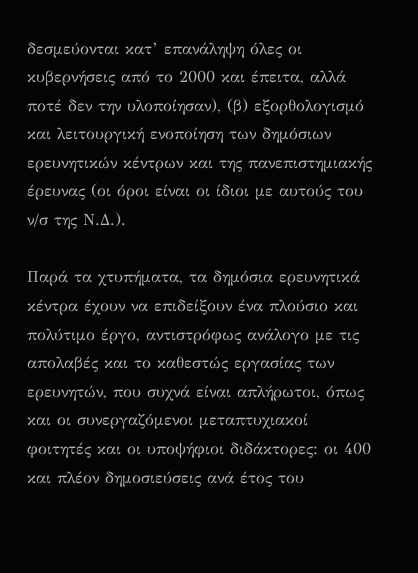δεσμεύονται κατ’ επανάληψη όλες οι κυβερνήσεις από το 2000 και έπειτα, αλλά ποτέ δεν την υλοποίησαν), (β) εξορθολογισμό και λειτουργική ενοποίηση των δημόσιων ερευνητικών κέντρων και της πανεπιστημιακής έρευνας (οι όροι είναι οι ίδιοι με αυτούς του ν/σ της Ν.Δ.).

Παρά τα χτυπήματα, τα δημόσια ερευνητικά κέντρα έχουν να επιδείξουν ένα πλούσιο και πολύτιμο έργο, αντιστρόφως ανάλογο με τις απολαβές και το καθεστώς εργασίας των ερευνητών, που συχνά είναι απλήρωτοι, όπως και οι συνεργαζόμενοι μεταπτυχιακοί φοιτητές και οι υποψήφιοι διδάκτορες: οι 400 και πλέον δημοσιεύσεις ανά έτος του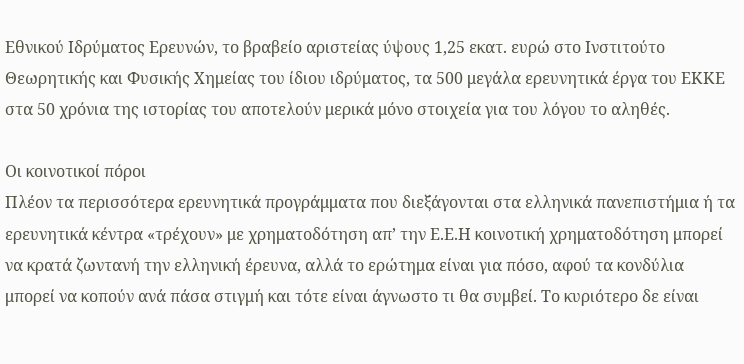Εθνικού Ιδρύματος Ερευνών, το βραβείο αριστείας ύψους 1,25 εκατ. ευρώ στο Ινστιτούτο Θεωρητικής και Φυσικής Χημείας του ίδιου ιδρύματος, τα 500 μεγάλα ερευνητικά έργα του ΕΚΚΕ στα 50 χρόνια της ιστορίας του αποτελούν μερικά μόνο στοιχεία για του λόγου το αληθές.

Οι κοινοτικοί πόροι
Πλέον τα περισσότερα ερευνητικά προγράμματα που διεξάγονται στα ελληνικά πανεπιστήμια ή τα ερευνητικά κέντρα «τρέχουν» με χρηματοδότηση απ’ την Ε.Ε.Η κοινοτική χρηματοδότηση μπορεί να κρατά ζωντανή την ελληνική έρευνα, αλλά το ερώτημα είναι για πόσο, αφού τα κονδύλια μπορεί να κοπούν ανά πάσα στιγμή και τότε είναι άγνωστο τι θα συμβεί. Το κυριότερο δε είναι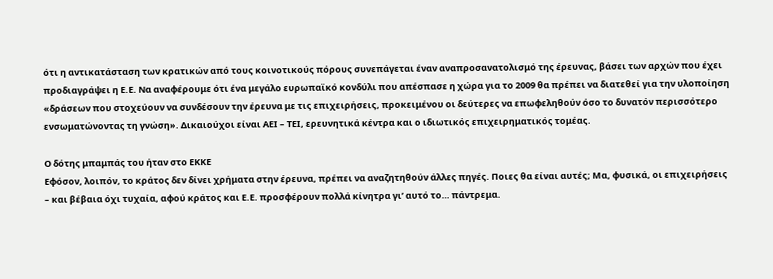ότι η αντικατάσταση των κρατικών από τους κοινοτικούς πόρους συνεπάγεται έναν αναπροσανατολισμό της έρευνας, βάσει των αρχών που έχει προδιαγράψει η Ε.Ε. Να αναφέρουμε ότι ένα μεγάλο ευρωπαϊκό κονδύλι που απέσπασε η χώρα για το 2009 θα πρέπει να διατεθεί για την υλοποίηση «δράσεων που στοχεύουν να συνδέσουν την έρευνα με τις επιχειρήσεις, προκειμένου οι δεύτερες να επωφεληθούν όσο το δυνατόν περισσότερο ενσωματώνοντας τη γνώση». Δικαιούχοι είναι ΑΕΙ – ΤΕΙ, ερευνητικά κέντρα και ο ιδιωτικός επιχειρηματικός τομέας.

Ο δότης μπαμπάς του ήταν στο ΕΚΚΕ
Εφόσον, λοιπόν, το κράτος δεν δίνει χρήματα στην έρευνα, πρέπει να αναζητηθούν άλλες πηγές. Ποιες θα είναι αυτές; Μα, φυσικά, οι επιχειρήσεις – και βέβαια όχι τυχαία, αφού κράτος και Ε.Ε. προσφέρουν πολλά κίνητρα γι’ αυτό το… πάντρεμα.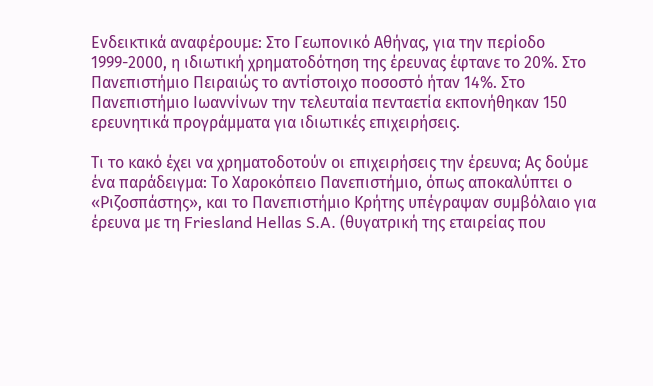Ενδεικτικά αναφέρουμε: Στο Γεωπονικό Αθήνας, για την περίοδο 1999-2000, η ιδιωτική χρηματοδότηση της έρευνας έφτανε το 20%. Στο Πανεπιστήμιο Πειραιώς το αντίστοιχο ποσοστό ήταν 14%. Στο Πανεπιστήμιο Ιωαννίνων την τελευταία πενταετία εκπονήθηκαν 150 ερευνητικά προγράμματα για ιδιωτικές επιχειρήσεις.

Τι το κακό έχει να χρηματοδοτούν οι επιχειρήσεις την έρευνα; Ας δούμε ένα παράδειγμα: Το Χαροκόπειο Πανεπιστήμιο, όπως αποκαλύπτει ο «Ριζοσπάστης», και το Πανεπιστήμιο Κρήτης υπέγραψαν συμβόλαιο για έρευνα με τη Friesland Hellas S.A. (θυγατρική της εταιρείας που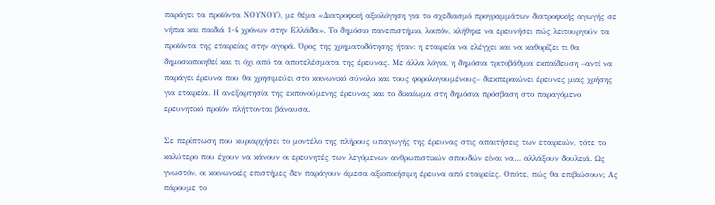παράγει τα προϊόντα ΝΟΥΝΟΥ), με θέμα «Διατροφική αξιολόγηση για το σχεδιασμό προγραμμάτων διατροφικής αγωγής σε νήπια και παιδιά 1-4 χρόνων στην Ελλάδα». Το δημόσιο πανεπιστήμιο, λοιπόν, κλήθηκε να ερευνήσει πώς λειτουργούν τα προϊόντα της εταιρείας στην αγορά. Όρος της χρηματοδότησης ήταν: η εταιρεία να ελέγχει και να καθορίζει τι θα δημοσιοποιηθεί και τι όχι από τα αποτελέσματα της έρευνας. Με άλλα λόγια, η δημόσια τριτοβάθμια εκπαίδευση –αντί να παράγει έρευνα που θα χρησιμεύει στο κοινωνικό σύνολο και τους φορολογουμένους– διεκπεραιώνει έρευνες μιας χρήσης για εταιρεία. Η ανεξαρτησία της εκπονούμενης έρευνας και το δικαίωμα στη δημόσια πρόσβαση στο παραγόμενο ερευνητικό προϊόν πλήττονται βάναυσα.

Σε περίπτωση που κυριαρχήσει το μοντέλο της πλήρους υπαγωγής της έρευνας στις απαιτήσεις των εταιρειών, τότε το καλύτερο που έχουν να κάνουν οι ερευνητές των λεγόμενων ανθρωπιστικών σπουδών είναι να… αλλάξουν δουλειά. Ως γνωστόν, οι κοινωνικές επιστήμες δεν παράγουν άμεσα αξιοποιήσιμη έρευνα από εταιρείες. Οπότε, πώς θα επιβιώσουν; Ας πάρουμε το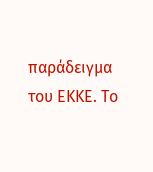παράδειγμα του ΕΚΚΕ. Το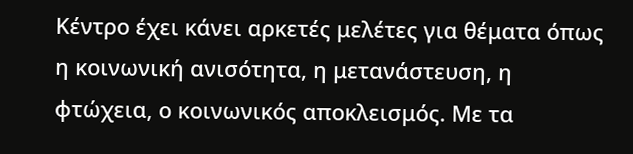Κέντρο έχει κάνει αρκετές μελέτες για θέματα όπως η κοινωνική ανισότητα, η μετανάστευση, η φτώχεια, ο κοινωνικός αποκλεισμός. Με τα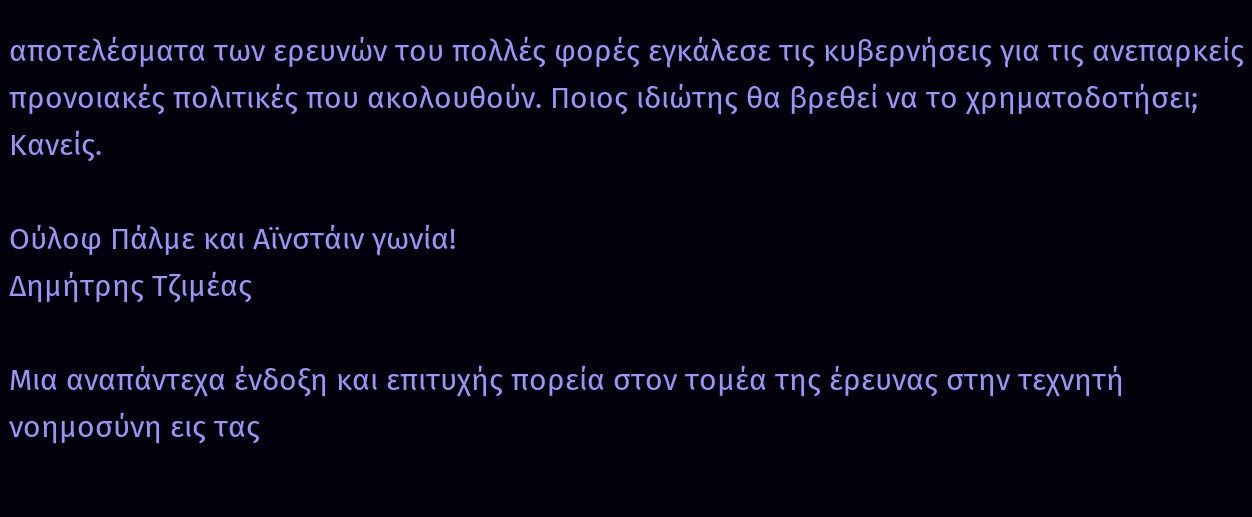αποτελέσματα των ερευνών του πολλές φορές εγκάλεσε τις κυβερνήσεις για τις ανεπαρκείς προνοιακές πολιτικές που ακολουθούν. Ποιος ιδιώτης θα βρεθεί να το χρηματοδοτήσει; Κανείς.

Ούλοφ Πάλμε και Αϊνστάιν γωνία!
Δημήτρης Τζιμέας

Μια αναπάντεχα ένδοξη και επιτυχής πορεία στον τομέα της έρευνας στην τεχνητή νοημοσύνη εις τας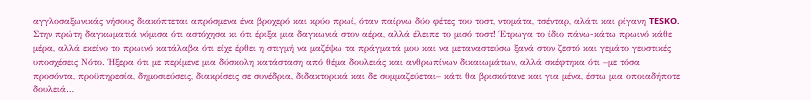αγγλοσαξωνικάς νήσους διακόπτεται απρόσμενα ένα βροχερό και κρύο πρωί, όταν παίρνω δύο φέτες του τοστ, ντομάτα, τσένταρ, αλάτι και ρίγανη TESKO. Στην πρώτη δαγκωματιά νόμισα ότι αστόχησα κι ότι έριξα μια δαγκωνιά στον αέρα, αλλά έλειπε το μισό τοστ! Έτρωγα το ίδιο πάνω-κάτω πρωινό κάθε μέρα, αλλά εκείνο το πρωινό κατάλαβα ότι είχε έρθει η στιγμή να μαζέψω τα πράγματά μου και να μεταναστεύσω ξανά στον ζεστό και γεμάτο γευστικές υποσχέσεις Νότο. Ήξερα ότι με περίμενε μια δύσκολη κατάσταση από θέμα δουλειάς και ανθρωπίνων δικαιωμάτων, αλλά σκέφτηκα ότι –με τόσα προσόντα, προϋπηρεσία, δημοσιεύσεις, διακρίσεις σε συνέδρια, διδακτορικά και δε συμμαζεύεται– κάτι θα βρισκότανε και για μένα, έστω μια οποιαδήποτε δουλειά…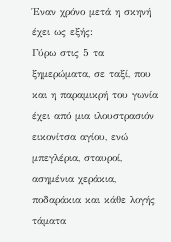Έναν χρόνο μετά η σκηνή έχει ως εξής:
Γύρω στις 5 τα ξημερώματα, σε ταξί, που και η παραμικρή του γωνία έχει από μια ιλουστρασιόν εικονίτσα αγίου, ενώ μπεγλέρια, σταυροί, ασημένια χεράκια, ποδαράκια και κάθε λογής τάματα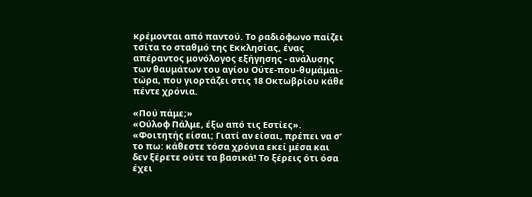κρέμονται από παντού. Το ραδιόφωνο παίζει τσίτα το σταθμό της Εκκλησίας, ένας απέραντος μονόλογος εξήγησης - ανάλυσης των θαυμάτων του αγίου Ούτε-που-θυμάμαι-τώρα, που γιορτάζει στις 18 Οκτωβρίου κάθε πέντε χρόνια.

«Πού πάμε;»
«Ούλοφ Πάλμε, έξω από τις Εστίες».
«Φοιτητής είσαι; Γιατί αν είσαι, πρέπει να σ’ το πω: κάθεστε τόσα χρόνια εκεί μέσα και δεν ξέρετε ούτε τα βασικά! Το ξέρεις ότι όσα έχει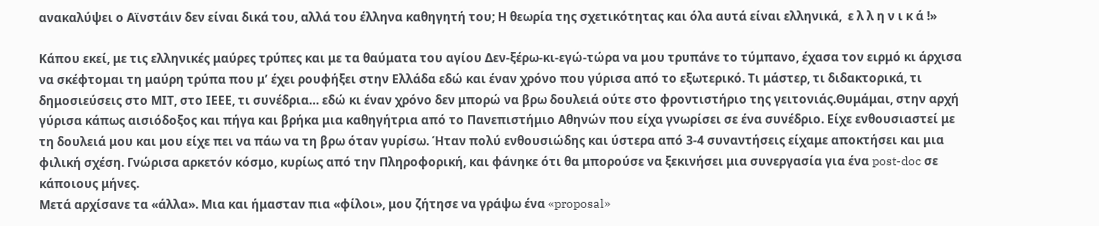ανακαλύψει ο Αϊνστάιν δεν είναι δικά του, αλλά του έλληνα καθηγητή του; Η θεωρία της σχετικότητας και όλα αυτά είναι ελληνικά,  ε λ λ η ν ι κ ά !»

Κάπου εκεί, με τις ελληνικές μαύρες τρύπες και με τα θαύματα του αγίου Δεν-ξέρω-κι-εγώ-τώρα να μου τρυπάνε το τύμπανο, έχασα τον ειρμό κι άρχισα να σκέφτομαι τη μαύρη τρύπα που μ’ έχει ρουφήξει στην Ελλάδα εδώ και έναν χρόνο που γύρισα από το εξωτερικό. Τι μάστερ, τι διδακτορικά, τι δημοσιεύσεις στο ΜΙΤ, στο ΙΕΕΕ, τι συνέδρια… εδώ κι έναν χρόνο δεν μπορώ να βρω δουλειά ούτε στο φροντιστήριο της γειτονιάς.Θυμάμαι, στην αρχή γύρισα κάπως αισιόδοξος και πήγα και βρήκα μια καθηγήτρια από το Πανεπιστήμιο Αθηνών που είχα γνωρίσει σε ένα συνέδριο. Είχε ενθουσιαστεί με τη δουλειά μου και μου είχε πει να πάω να τη βρω όταν γυρίσω. Ήταν πολύ ενθουσιώδης και ύστερα από 3-4 συναντήσεις είχαμε αποκτήσει και μια φιλική σχέση. Γνώρισα αρκετόν κόσμο, κυρίως από την Πληροφορική, και φάνηκε ότι θα μπορούσε να ξεκινήσει μια συνεργασία για ένα post-doc σε κάποιους μήνες.
Μετά αρχίσανε τα «άλλα». Μια και ήμασταν πια «φίλοι», μου ζήτησε να γράψω ένα «proposal»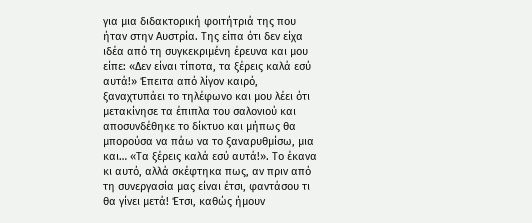για μια διδακτορική φοιτήτριά της που ήταν στην Αυστρία. Της είπα ότι δεν είχα ιδέα από τη συγκεκριμένη έρευνα και μου είπε: «Δεν είναι τίποτα, τα ξέρεις καλά εσύ αυτά!» Έπειτα από λίγον καιρό, ξαναχτυπάει το τηλέφωνο και μου λέει ότι μετακίνησε τα έπιπλα του σαλονιού και αποσυνδέθηκε το δίκτυο και μήπως θα μπορούσα να πάω να το ξαναρυθμίσω, μια και… «Τα ξέρεις καλά εσύ αυτά!». Το έκανα κι αυτό, αλλά σκέφτηκα πως, αν πριν από τη συνεργασία μας είναι έτσι, φαντάσου τι θα γίνει μετά! Έτσι, καθώς ήμουν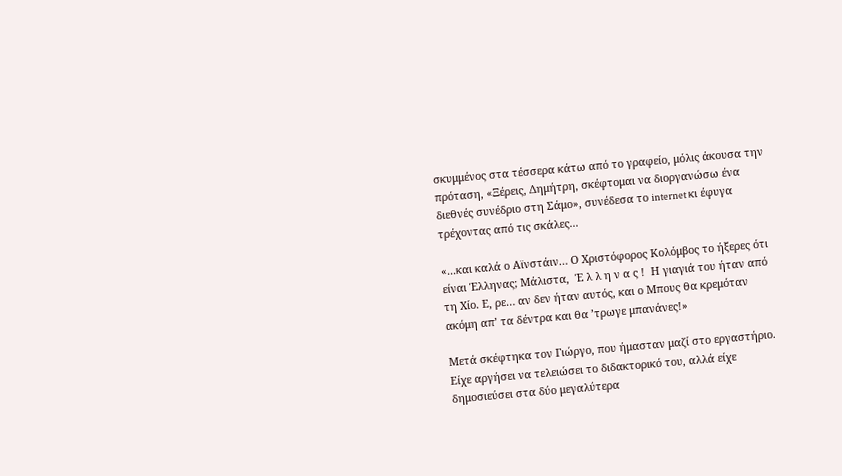σκυμμένος στα τέσσερα κάτω από το γραφείο, μόλις άκουσα την πρόταση, «Ξέρεις, Δημήτρη, σκέφτομαι να διοργανώσω ένα διεθνές συνέδριο στη Σάμο», συνέδεσα το internet κι έφυγα τρέχοντας από τις σκάλες...

«...και καλά ο Αϊνστάιν… Ο Χριστόφορος Κολόμβος το ήξερες ότι είναι Έλληνας; Μάλιστα,  Έ λ λ η ν α ς !  Η γιαγιά του ήταν από τη Χίο. Ε, ρε… αν δεν ήταν αυτός, και ο Μπους θα κρεμόταν ακόμη απ’ τα δέντρα και θα ’τρωγε μπανάνες!»

Μετά σκέφτηκα τον Γιώργο, που ήμασταν μαζί στο εργαστήριο. Είχε αργήσει να τελειώσει το διδακτορικό του, αλλά είχε δημοσιεύσει στα δύο μεγαλύτερα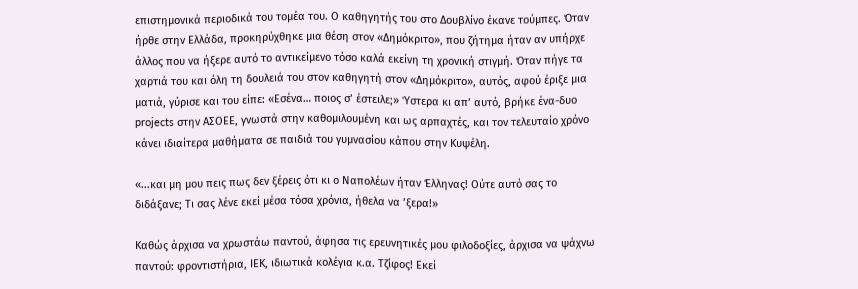επιστημονικά περιοδικά του τομέα του. Ο καθηγητής του στο Δουβλίνο έκανε τούμπες. Όταν ήρθε στην Ελλάδα, προκηρύχθηκε μια θέση στον «Δημόκριτο», που ζήτημα ήταν αν υπήρχε άλλος που να ήξερε αυτό το αντικείμενο τόσο καλά εκείνη τη χρονική στιγμή. Όταν πήγε τα χαρτιά του και όλη τη δουλειά του στον καθηγητή στον «Δημόκριτο», αυτός, αφού έριξε μια ματιά, γύρισε και του είπε: «Εσένα… ποιος σ’ έστειλε;» Ύστερα κι απ’ αυτό, βρήκε ένα-δυο projects στην ΑΣΟΕΕ, γνωστά στην καθομιλουμένη και ως αρπαχτές, και τον τελευταίο χρόνο κάνει ιδιαίτερα μαθήματα σε παιδιά του γυμνασίου κάπου στην Κυψέλη.

«...και μη μου πεις πως δεν ξέρεις ότι κι ο Ναπολέων ήταν Έλληνας! Ούτε αυτό σας το διδάξανε; Τι σας λένε εκεί μέσα τόσα χρόνια, ήθελα να ’ξερα!»

Καθώς άρχισα να χρωστάω παντού, άφησα τις ερευνητικές μου φιλοδοξίες, άρχισα να ψάχνω παντού: φροντιστήρια, ΙΕΚ, ιδιωτικά κολέγια κ.α. Τζίφος! Εκεί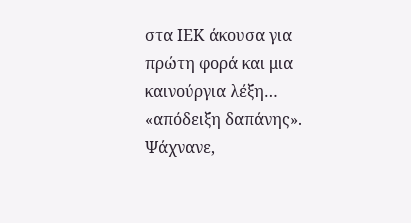στα ΙΕΚ άκουσα για πρώτη φορά και μια καινούργια λέξη… «απόδειξη δαπάνης». Ψάχνανε,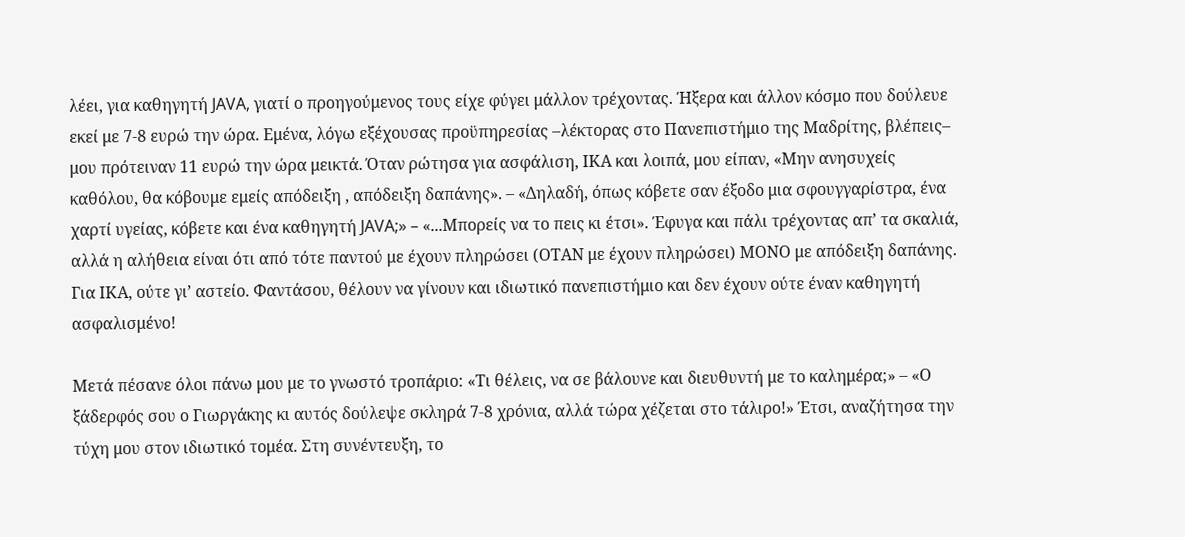λέει, για καθηγητή JAVA, γιατί ο προηγούμενος τους είχε φύγει μάλλον τρέχοντας. Ήξερα και άλλον κόσμο που δούλευε εκεί με 7-8 ευρώ την ώρα. Εμένα, λόγω εξέχουσας προϋπηρεσίας –λέκτορας στο Πανεπιστήμιο της Μαδρίτης, βλέπεις– μου πρότειναν 11 ευρώ την ώρα μεικτά. Όταν ρώτησα για ασφάλιση, ΙΚΑ και λοιπά, μου είπαν, «Μην ανησυχείς καθόλου, θα κόβουμε εμείς απόδειξη , απόδειξη δαπάνης». – «Δηλαδή, όπως κόβετε σαν έξοδο μια σφουγγαρίστρα, ένα χαρτί υγείας, κόβετε και ένα καθηγητή JAVA;» – «...Μπορείς να το πεις κι έτσι». Έφυγα και πάλι τρέχοντας απ’ τα σκαλιά, αλλά η αλήθεια είναι ότι από τότε παντού με έχουν πληρώσει (ΟΤΑΝ με έχουν πληρώσει) ΜΟΝΟ με απόδειξη δαπάνης. Για ΙΚΑ, ούτε γι’ αστείο. Φαντάσου, θέλουν να γίνουν και ιδιωτικό πανεπιστήμιο και δεν έχουν ούτε έναν καθηγητή ασφαλισμένο!

Μετά πέσανε όλοι πάνω μου με το γνωστό τροπάριο: «Τι θέλεις, να σε βάλουνε και διευθυντή με το καλημέρα;» – «Ο ξάδερφός σου ο Γιωργάκης κι αυτός δούλεψε σκληρά 7-8 χρόνια, αλλά τώρα χέζεται στο τάλιρο!» Έτσι, αναζήτησα την τύχη μου στον ιδιωτικό τομέα. Στη συνέντευξη, το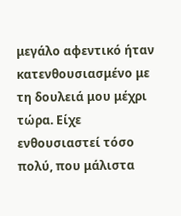μεγάλο αφεντικό ήταν κατενθουσιασμένο με τη δουλειά μου μέχρι τώρα. Είχε ενθουσιαστεί τόσο πολύ, που μάλιστα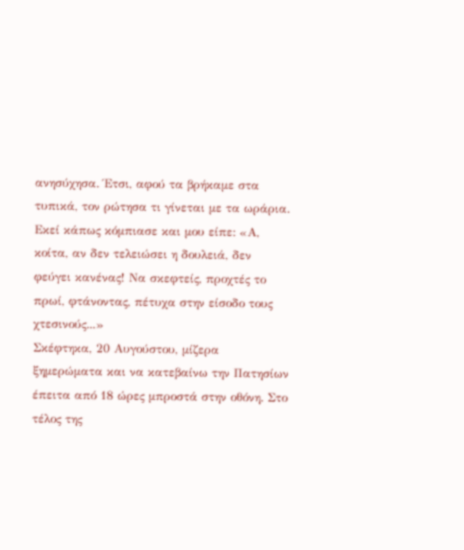ανησύχησα. Έτσι, αφού τα βρήκαμε στα τυπικά, τον ρώτησα τι γίνεται με τα ωράρια. Εκεί κάπως κόμπιασε και μου είπε: «Α, κοίτα, αν δεν τελειώσει η δουλειά, δεν φεύγει κανένας! Να σκεφτείς, προχτές το πρωί, φτάνοντας, πέτυχα στην είσοδο τους χτεσινούς...»
Σκέφτηκα, 20 Αυγούστου, μίζερα ξημερώματα και να κατεβαίνω την Πατησίων έπειτα από 18 ώρες μπροστά στην οθόνη. Στο τέλος της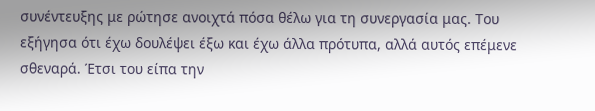συνέντευξης με ρώτησε ανοιχτά πόσα θέλω για τη συνεργασία μας. Του εξήγησα ότι έχω δουλέψει έξω και έχω άλλα πρότυπα, αλλά αυτός επέμενε σθεναρά. Έτσι του είπα την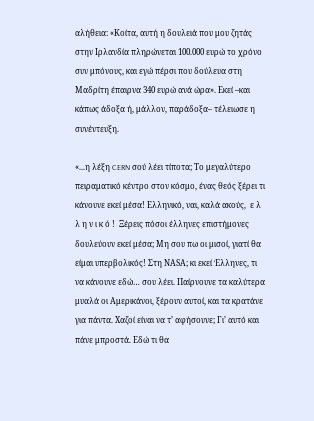αλήθεια: «Κοίτα, αυτή η δουλειά που μου ζητάς στην Ιρλανδία πληρώνεται 100.000 ευρώ το χρόνο συν μπόνους, και εγώ πέρσι που δούλευα στη Μαδρίτη έπαιρνα 340 ευρώ ανά ώρα». Εκεί –και κάπως άδοξα ή, μάλλον, παράδοξα– τέλειωσε η συνέντευξη.

«...η λέξη CERN σού λέει τίποτα; Το μεγαλύτερο πειραματικό κέντρο στον κόσμο, ένας θεός ξέρει τι κάνουνε εκεί μέσα! Ελληνικό, ναι, καλά ακούς,  ε λ λ η ν ι κ ό !  Ξέρεις πόσοι έλληνες επιστήμονες δουλεύουν εκεί μέσα; Μη σου πω οι μισοί, γιατί θα είμαι υπερβολικός! Στη ΝΑSΑ; κι εκεί Έλληνες, τι να κάνουνε εδώ… σου λέει. Παίρνουνε τα καλύτερα μυαλά οι Αμερικάνοι, ξέρουν αυτοί, και τα κρατάνε για πάντα. Χαζοί είναι να τ’ αφήσουνε; Γι’ αυτό και πάνε μπροστά. Εδώ τι θα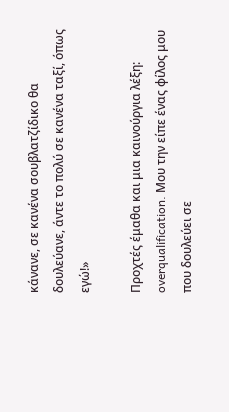κάνανε, σε κανένα σουβλατζίδικο θα δουλεύανε, άντε το πολύ σε κανένα ταξί, όπως εγώ!»

Προχτές έμαθα και μια καινούργια λέξη: overqualification. Μου την είπε ένας φίλος μου που δουλεύει σε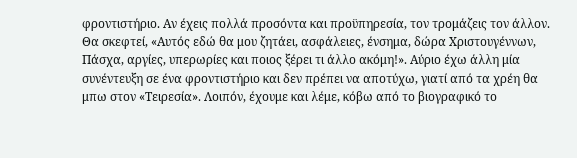φροντιστήριο. Αν έχεις πολλά προσόντα και προϋπηρεσία, τον τρομάζεις τον άλλον. Θα σκεφτεί, «Αυτός εδώ θα μου ζητάει, ασφάλειες, ένσημα, δώρα Χριστουγέννων, Πάσχα, αργίες, υπερωρίες και ποιος ξέρει τι άλλο ακόμη!». Αύριο έχω άλλη μία συνέντευξη σε ένα φροντιστήριο και δεν πρέπει να αποτύχω, γιατί από τα χρέη θα μπω στον «Τειρεσία». Λοιπόν, έχουμε και λέμε, κόβω από το βιογραφικό το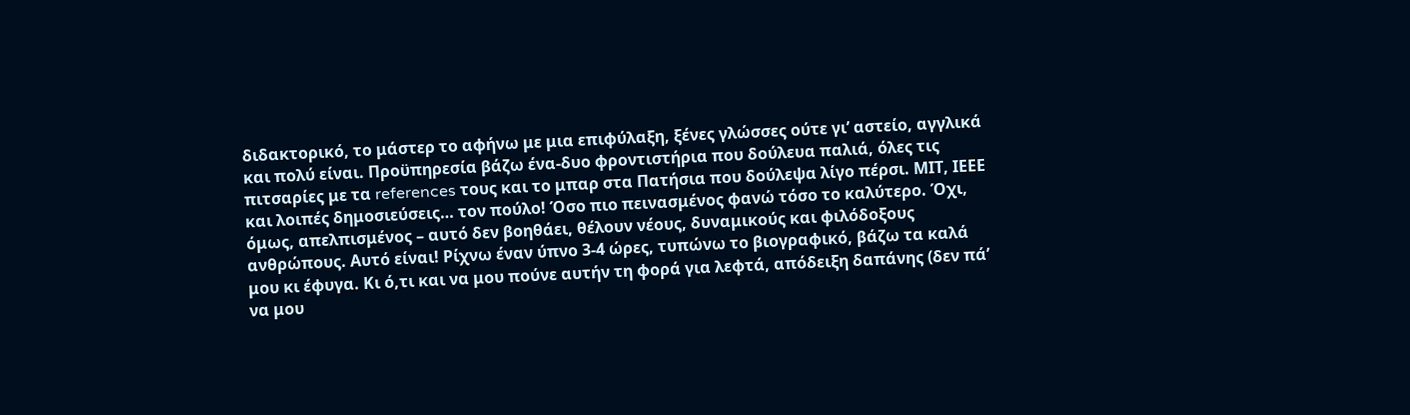διδακτορικό, το μάστερ το αφήνω με μια επιφύλαξη, ξένες γλώσσες ούτε γι’ αστείο, αγγλικά και πολύ είναι. Προϋπηρεσία βάζω ένα-δυο φροντιστήρια που δούλευα παλιά, όλες τις πιτσαρίες με τα references τους και το μπαρ στα Πατήσια που δούλεψα λίγο πέρσι. ΜΙΤ, ΙΕΕΕ και λοιπές δημοσιεύσεις… τον πούλο! Όσο πιο πεινασμένος φανώ τόσο το καλύτερο. Όχι, όμως, απελπισμένος – αυτό δεν βοηθάει, θέλουν νέους, δυναμικούς και φιλόδοξους ανθρώπους. Αυτό είναι! Ρίχνω έναν ύπνο 3-4 ώρες, τυπώνω το βιογραφικό, βάζω τα καλά μου κι έφυγα. Κι ό,τι και να μου πούνε αυτήν τη φορά για λεφτά, απόδειξη δαπάνης (δεν πά’ να μου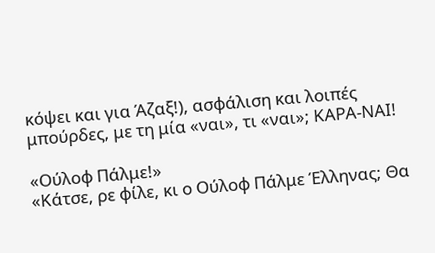κόψει και για Άζαξ!), ασφάλιση και λοιπές μπούρδες, με τη μία «ναι», τι «ναι»; ΚΑΡΑ-ΝΑΙ!

«Ούλοφ Πάλμε!»
«Κάτσε, ρε φίλε, κι ο Ούλοφ Πάλμε Έλληνας; Θα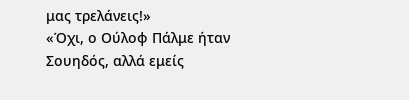μας τρελάνεις!»
«Όχι, ο Ούλοφ Πάλμε ήταν Σουηδός, αλλά εμείς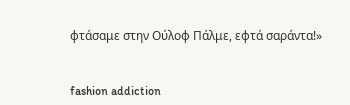φτάσαμε στην Ούλοφ Πάλμε, εφτά σαράντα!»


fashion addiction